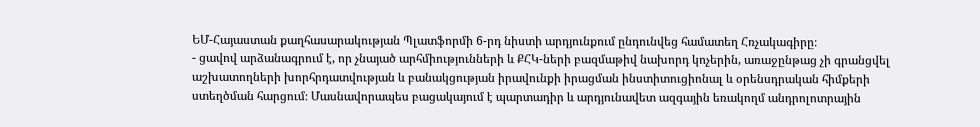ԵՄ-Հայաստան քաղհասարակության Պլատֆորմի 6-րդ նիստի արդյունքում ընդունվեց համատեղ Հռչակագիրը։
- ցավով արձանագրում է, որ չնայած արհմիությունների և ՔՀԿ-ների բազմաթիվ նախորդ կոչերին, առաջընթաց չի գրանցվել աշխատողների խորհրդատվության և բանակցության իրավունքի իրացման ինստիտուցիոնալ և օրենսդրական հիմքերի ստեղծման հարցում։ Մասնավորապես բացակայում է պարտադիր և արդյունավետ ազգային եռակողմ անդրոլոտրային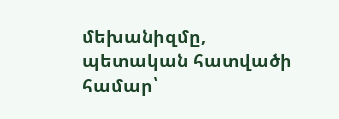մեխանիզմը, պետական հատվածի համար՝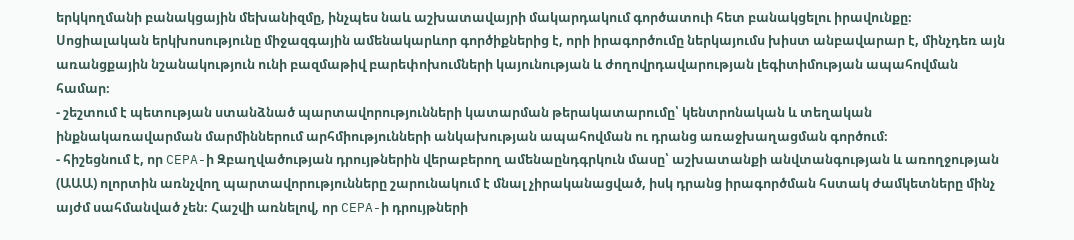երկկողմանի բանակցային մեխանիզմը, ինչպես նաև աշխատավայրի մակարդակում գործատուի հետ բանակցելու իրավունքը։ Սոցիալական երկխոսությունը միջազգային ամենակարևոր գործիքներից է, որի իրագործումը ներկայումս խիստ անբավարար է, մինչդեռ այն առանցքային նշանակություն ունի բազմաթիվ բարեփոխումների կայունության և ժողովրդավարության լեգիտիմության ապահովման համար։
- շեշտում է պետության ստանձնած պարտավորությունների կատարման թերակատարումը՝ կենտրոնական և տեղական ինքնակառավարման մարմիններում արհմիությունների անկախության ապահովման ու դրանց առաջխաղացման գործում։
- հիշեցնում է, որ CEPA-ի Զբաղվածության դրույթներին վերաբերող ամենաընդգրկուն մասը՝ աշխատանքի անվտանգության և առողջության (ԱԱԱ) ոլորտին առնչվող պարտավորությունները շարունակում է մնալ չիրականացված, իսկ դրանց իրագործման հստակ ժամկետները մինչ այժմ սահմանված չեն։ Հաշվի առնելով, որ CEPA-ի դրույթների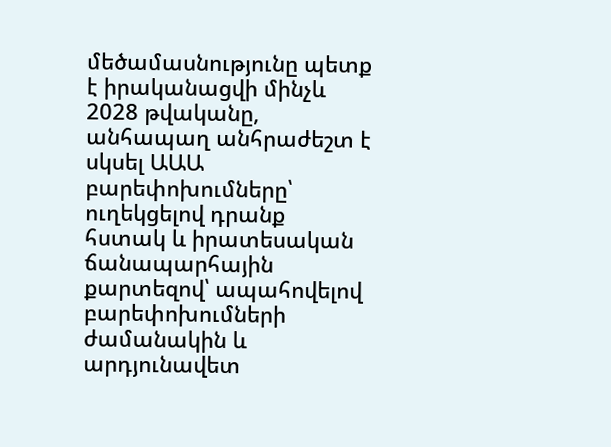մեծամասնությունը պետք է իրականացվի մինչև 2028 թվականը, անհապաղ անհրաժեշտ է սկսել ԱԱԱ բարեփոխումները՝ ուղեկցելով դրանք հստակ և իրատեսական ճանապարհային քարտեզով՝ ապահովելով բարեփոխումների ժամանակին և արդյունավետ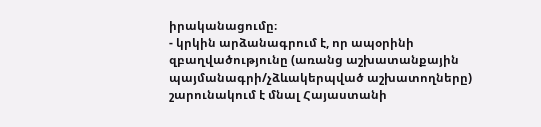իրականացումը։
- կրկին արձանագրում է, որ ապօրինի զբաղվածությունը (առանց աշխատանքային պայմանագրի/չձևակերպված աշխատողները) շարունակում է մնալ Հայաստանի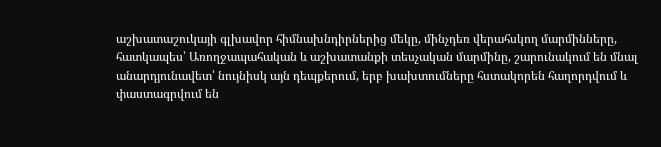աշխատաշուկայի գլխավոր հիմնախնդիրներից մեկը, մինչդեռ վերահսկող մարմինները, հատկապես՝ Առողջապահական և աշխատանքի տեսչական մարմինը, շարունակում են մնալ անարդյունավետ՝ նույնիսկ այն դեպքերում, երբ խախտումները հստակորեն հաղորդվում և փաստագրվում են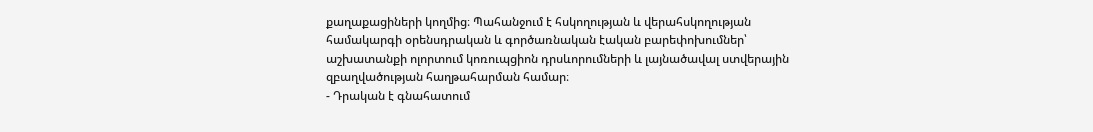քաղաքացիների կողմից։ Պահանջում է հսկողության և վերահսկողության համակարգի օրենսդրական և գործառնական էական բարեփոխումներ՝ աշխատանքի ոլորտում կոռուպցիոն դրսևորումների և լայնածավալ ստվերային զբաղվածության հաղթահարման համար։
- Դրական է գնահատում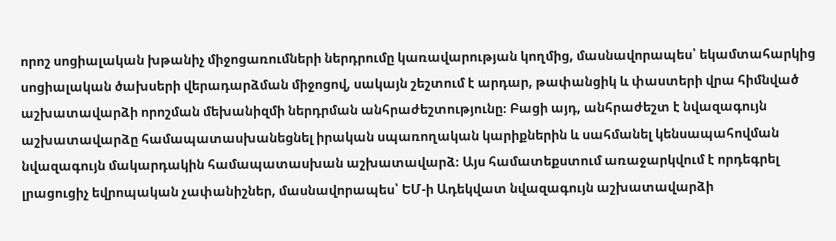որոշ սոցիալական խթանիչ միջոցառումների ներդրումը կառավարության կողմից, մասնավորապես՝ եկամտահարկից սոցիալական ծախսերի վերադարձման միջոցով, սակայն շեշտում է արդար, թափանցիկ և փաստերի վրա հիմնված աշխատավարձի որոշման մեխանիզմի ներդրման անհրաժեշտությունը։ Բացի այդ, անհրաժեշտ է նվազագույն աշխատավարձը համապատասխանեցնել իրական սպառողական կարիքներին և սահմանել կենսապահովման նվազագույն մակարդակին համապատասխան աշխատավարձ։ Այս համատեքստում առաջարկվում է որդեգրել լրացուցիչ եվրոպական չափանիշներ, մասնավորապես՝ ԵՄ-ի Ադեկվատ նվազագույն աշխատավարձի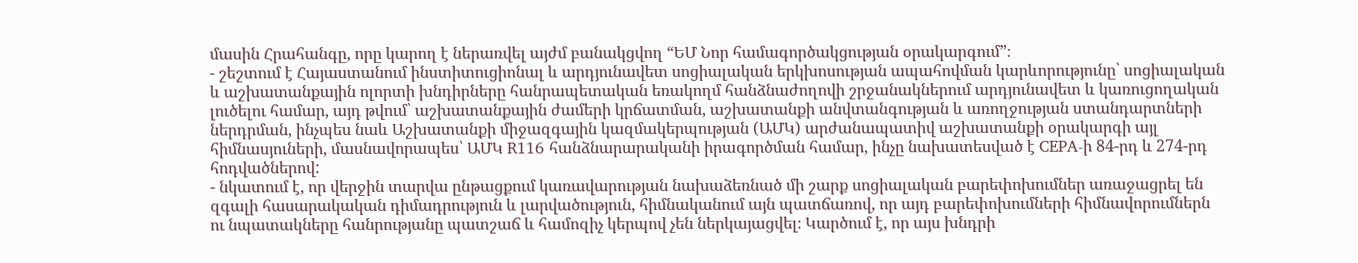մասին Հրահանգը, որը կարող է ներառվել այժմ բանակցվող “ԵՄ Նոր համագործակցության օրակարգում”։
- շեշտում է Հայաստանում ինստիտուցիոնալ և արդյունավետ սոցիալական երկխոսության ապահովման կարևորությունը՝ սոցիալական և աշխատանքային ոլորտի խնդիրները հանրապետական եռակողմ հանձնաժողովի շրջանակներում արդյունավետ և կառուցողական լուծելու համար, այդ թվում՝ աշխատանքային ժամերի կրճատման, աշխատանքի անվտանգության և առողջության ստանդարտների ներդրման, ինչպես նաև Աշխատանքի միջազգային կազմակերպության (ԱՄԿ) արժանապատիվ աշխատանքի օրակարգի այլ հիմնասյուների, մասնավորապես՝ ԱՄԿ R116 հանձնարարականի իրագործման համար, ինչը նախատեսված է CEPA-ի 84-րդ և 274-րդ հոդվածներով:
- նկատում է, որ վերջին տարվա ընթացքում կառավարության նախաձեռնած մի շարք սոցիալական բարեփոխումներ առաջացրել են զգալի հասարակական դիմադրություն և լարվածություն, հիմնականում այն պատճառով, որ այդ բարեփոխումների հիմնավորումներն ու նպատակները հանրությանը պատշաճ և համոզիչ կերպով չեն ներկայացվել։ Կարծում է, որ այս խնդրի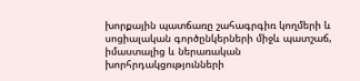խորքային պատճառը շահագրգիռ կողմերի և սոցիալական գործընկերների միջև պատշաճ, իմաստալից և ներառական խորհրդակցությունների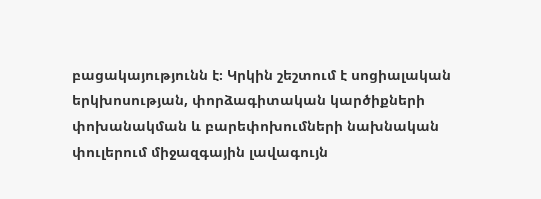բացակայությունն է։ Կրկին շեշտում է սոցիալական երկխոսության, փորձագիտական կարծիքների փոխանակման և բարեփոխումների նախնական փուլերում միջազգային լավագույն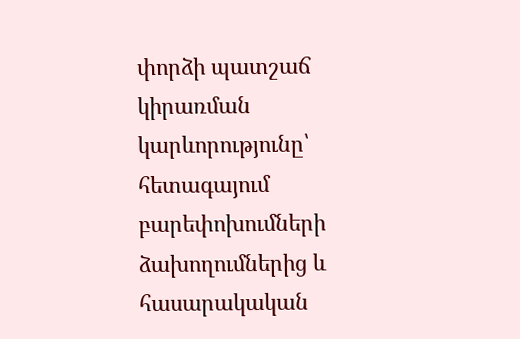փորձի պատշաճ կիրառման կարևորությունը՝ հետագայում բարեփոխումների ձախողումներից և հասարակական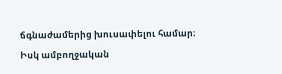ճգնաժամերից խուսափելու համար։
Իսկ ամբողջական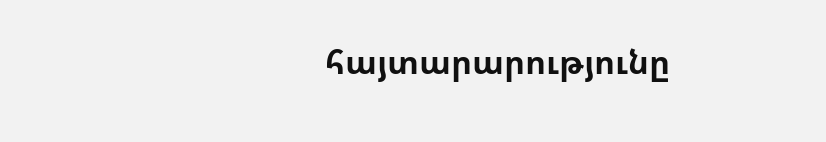հայտարարությունը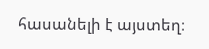հասանելի է այստեղ։